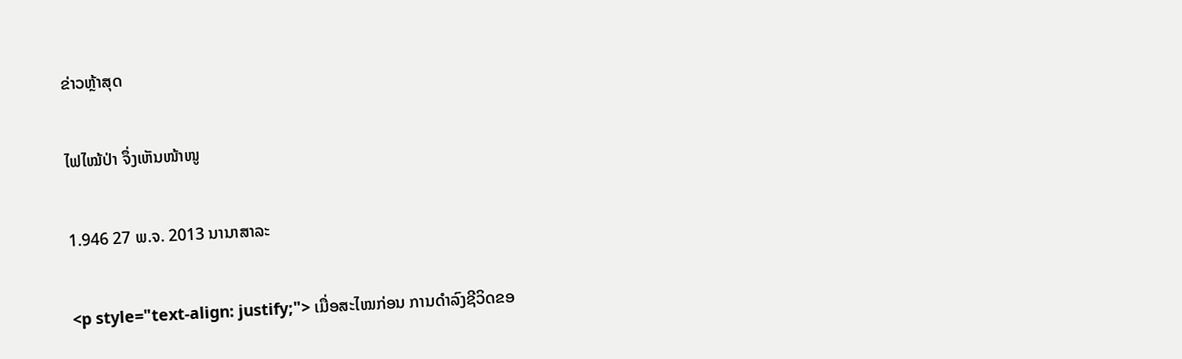ຂ່າວຫຼ້າສຸດ

ໄຟໄໝ້ປ່າ ຈຶ່ງເຫັນໜ້າໜູ

1.946 27 ພ.ຈ. 2013 ນານາສາລະ

<p style="text-align: justify;"> ເມື່ອສະໄໝກ່ອນ ການດຳລົງຊີວິດຂອ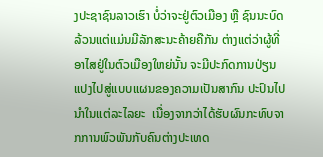ງປະຊາຊົນລາວເຮົາ ບໍ່ວ່າຈະຢູ່ຕົວເມືອງ ຫຼື ຊົນນະບົດ ລ້ວນແຕ່ແມ່ນມີລັກສະນະຄ້າຍຄືກັນ ຕ່າງແຕ່ວ່າຜູ້ທີ່ອາໄສຢູ່ໃນຕົວເມືອງໃຫຍ່ນັ້ນ ຈະມີປະກົດການປ່ຽນແປງໄປສູ່ແບບແຜນຂອງຄວາມເປັນສາກົນ ປະປົນໄປນຳໃນແຕ່ລະໄລຍະ  ເນື່ອງຈາກວ່າໄດ້ຮັບຜົນກະທົບຈາກການພົວພັນກັບຄົນຕ່າງປະເທດ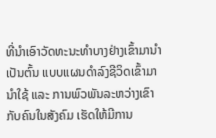ທີ່ນຳເອົາວັດທະນະທຳບາງຢ່າງເຂົ້າມານຳ ເປັນຕົ້ນ ແບບແຜນດຳລົງຊີວິດເຂົ້າມານຳໃຊ້ ແລະ ການພົວພັນລະຫວ່າງເຂົາກັບຄົນໃນສັງຄົມ ເຮັດໃຫ້ມີການ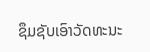ຊຶມຊັບເອົາວັດທະນະ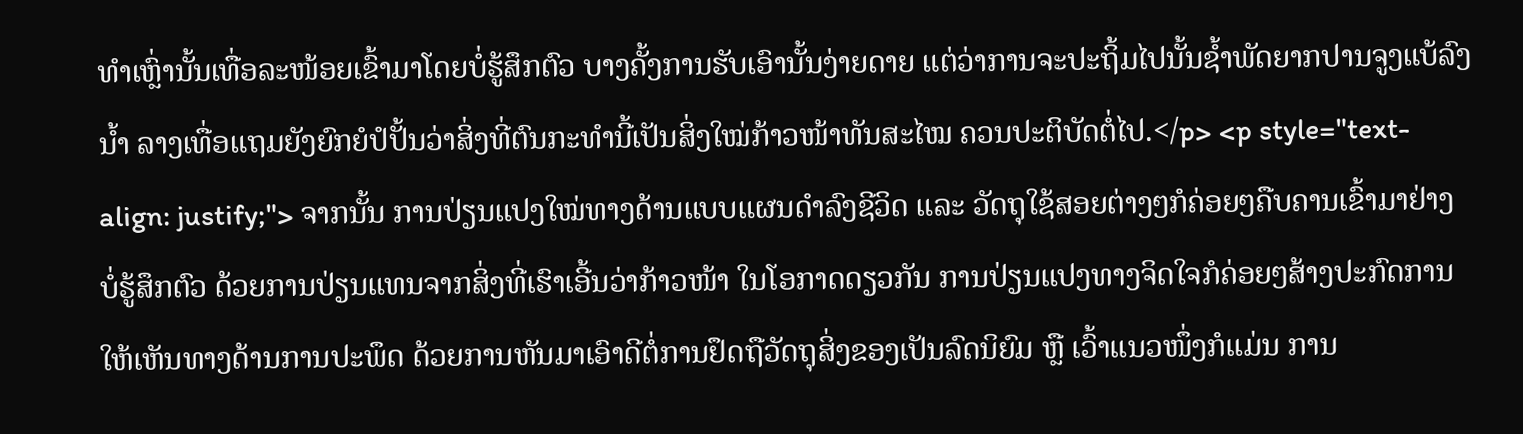ທຳເຫຼົ່ານັ້ນເທື່ອລະໜ້ອຍເຂົ້າມາໂດຍບໍ່ຮູ້ສຶກຕົວ ບາງຄັ້ງການຮັບເອົານັ້ນງ່າຍດາຍ ແຕ່ວ່າການຈະປະຖິ້ມໄປນັ້ນຊ້ຳພັດຍາກປານຈູງແບ້ລົງນ້ຳ ລາງເທື່ອແຖມຍັງຍົກຍໍປໍປັ້ນວ່າສິ່ງທີ່ຕົນກະທຳນີ້ເປັນສິ່ງໃໝ່ກ້າວໜ້າທັນສະໄໝ ຄວນປະຕິບັດຕໍ່ໄປ.</p> <p style="text-align: justify;"> ຈາກນັ້ນ ການປ່ຽນແປງໃໝ່ທາງດ້ານແບບແຜນດຳລົງຊີວິດ ແລະ ວັດຖຸໃຊ້ສອຍຕ່າງໆກໍຄ່ອຍໆຄືບຄານເຂົ້າມາຢ່າງບໍ່ຮູ້ສຶກຕົວ ດ້ວຍການປ່ຽນແທນຈາກສິ່ງທີ່ເຮົາເອີ້ນວ່າກ້າວໜ້າ ໃນໂອກາດດຽວກັນ ການປ່ຽນແປງທາງຈິດໃຈກໍຄ່ອຍໆສ້າງປະກົດການໃຫ້ເຫັນທາງດ້ານການປະພຶດ ດ້ວຍການຫັນມາເອົາດີຕໍ່ການຢຶດຖືວັດຖຸສິ່ງຂອງເປັນລົດນິຍົມ ຫຼື ເວົ້າແນວໜຶ່ງກໍແມ່ນ ການ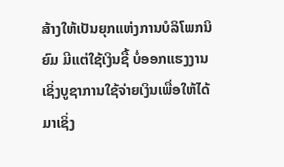ສ້າງໃຫ້ເປັນຍຸກແຫ່ງການບໍລິໂພກນິຍົມ ມີແຕ່ໃຊ້ເງິນຊື້ ບໍ່ອອກແຮງງານ ເຊິ່ງບູຊາການໃຊ້ຈ່າຍເງິນເພື່ອໃຫ້ໄດ້ມາເຊິ່ງ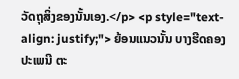ວັດຖຸສິ່ງຂອງນັ້ນເອງ.</p> <p style="text-align: justify;"> ຍ້ອນແນວນັ້ນ ບາງຮີດຄອງປະເພນີ ຕະ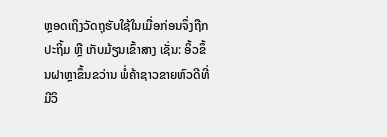ຫຼອດເຖິງວັດຖຸຮັບໃຊ້ໃນເມື່ອກ່ອນຈຶ່ງຖືກປະຖິ້ມ ຫຼື ເກັບມ້ຽນເຂົ້າສາງ ເຊັ່ນ: ອິ້ວຂຶ້ນຝາຫຼາຂຶ້ນຂວ່ານ ພໍ່ຄ້າຊາວຂາຍຫົວດີທີ່ມີວິ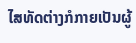ໄສທັດຕ່າງກໍກາຍເປັນຜູ້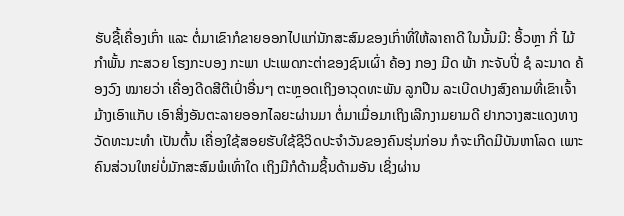ຮັບຊື້ເຄື່ອງເກົ່າ ແລະ ຕໍ່ມາເຂົາກໍຂາຍອອກໄປແກ່ນັກສະສົມຂອງເກົ່າທີ່ໃຫ້ລາຄາດີ ໃນນັ້ນມີ: ອິ້ວຫຼາ ກີ່ ໄມ້ກຳພັ້ນ ກະສວຍ ໂຮງກະບອງ ກະພາ ປະເພດກະຕ່າຂອງຊົນເຜົ່າ ຄ້ອງ ກອງ ມີດ ພ້າ ກະຈັບປີ່ ຊໍ ລະນາດ ຄ້ອງວົງ ໝາຍວ່າ ເຄື່ອງດີດສີຕີເປົ່າອື່ນໆ ຕະຫຼອດເຖິງອາວຸດທະພັນ ລູກປືນ ລະເບີດປາງສົງຄາມທີ່ເຂົາເຈົ້າມ້າງເອົາແກັບ ເອົາສິ່ງອັນຕະລາຍອອກໄລຍະຜ່ານມາ ຕໍ່ມາເມື່ອມາເຖິງເລີກງາມຍາມດີ ຢາກວາງສະແດງທາງວັດທະນະທຳ ເປັນຕົ້ນ ເຄື່ອງໃຊ້ສອຍຮັບໃຊ້ຊີວິດປະຈຳວັນຂອງຄົນຮຸ່ນກ່ອນ ກໍຈະເກີດມີບັນຫາໂລດ ເພາະຄົນສ່ວນໃຫຍ່ບໍ່ມັກສະສົມພໍເທົ່າໃດ ເຖິງມີກໍດ້າມຊິ້ນດ້າມອັນ ເຊິ່ງຜ່ານ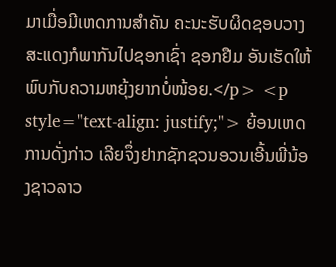ມາເມື່ອມີເຫດການສຳຄັນ ຄະນະຮັບຜິດຊອບວາງສະແດງກໍພາກັນໄປຊອກເຊົ່າ ຊອກຢືມ ອັນເຮັດໃຫ້ພົບກັບຄວາມຫຍຸ້ງຍາກບໍ່ໜ້ອຍ.</p> <p style="text-align: justify;"> ຍ້ອນເຫດການດັ່ງກ່າວ ເລີຍຈຶ່ງຢາກຊັກຊວນອວນເອີ້ນພີ່ນ້ອງຊາວລາວ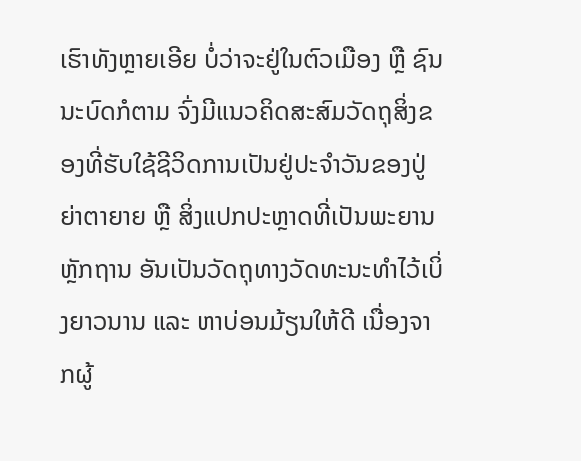ເຮົາທັງຫຼາຍເອີຍ ບໍ່ວ່າຈະຢູ່ໃນຕົວເມືອງ ຫຼື ຊົນນະບົດກໍຕາມ ຈົ່ງມີແນວຄິດສະສົມວັດຖຸສິ່ງຂອງທີ່ຮັບໃຊ້ຊີວິດການເປັນຢູ່ປະຈຳວັນຂອງປູ່ຍ່າຕາຍາຍ ຫຼື ສິ່ງແປກປະຫຼາດທີ່ເປັນພະຍານຫຼັກຖານ ອັນເປັນວັດຖຸທາງວັດທະນະທຳໄວ້ເບິ່ງຍາວນານ ແລະ ຫາບ່ອນມ້ຽນໃຫ້ດີ ເນື່ອງຈາກຜູ້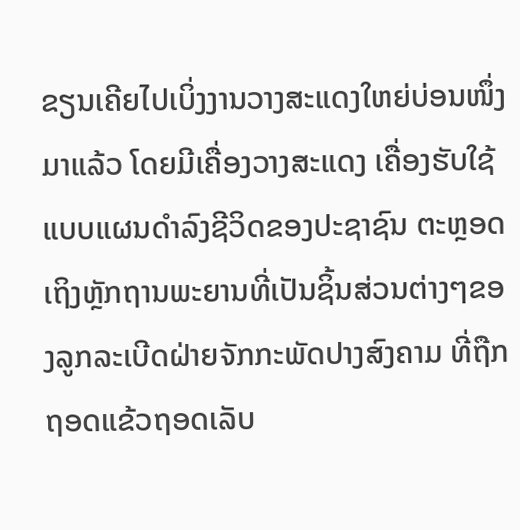ຂຽນເຄີຍໄປເບິ່ງງານວາງສະແດງໃຫຍ່ບ່ອນໜຶ່ງມາແລ້ວ ໂດຍມີເຄື່ອງວາງສະແດງ ເຄື່ອງຮັບໃຊ້ແບບແຜນດຳລົງຊີວິດຂອງປະຊາຊົນ ຕະຫຼອດເຖິງຫຼັກຖານພະຍານທີ່ເປັນຊິ້ນສ່ວນຕ່າງໆຂອງລູກລະເບີດຝ່າຍຈັກກະພັດປາງສົງຄາມ ທີ່ຖືກຖອດແຂ້ວຖອດເລັບ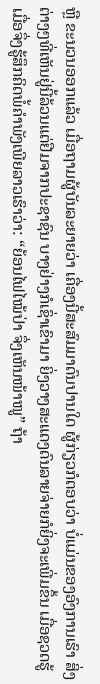ຫຼື ຂະນວນອອກແລ້ວ ເມື່ອຖາມຜູ້ບັນລະຍາຍວ່າ ເຄື່ອງນີ້ສະສົມມາດົນປານໃດ ຜູ້ກ່ຽວກໍຕອບວ່າ ບໍ່ແມ່ນຂອງອົງການເຮົາ ສິ່ງຕ່າງໆທີ່ເຫັນຢູ່ນີ້ລ້ວນແຕ່ຢືມຈາກປະຊາຊົນ ບາງຢ່າງກໍເຊົ່າເຂົາມາ ຍິ່ງວາງສະແດງດົນລາຍຈ່າຍກໍຍິ່ງຈະເພີ່ມຂຶ້ນ ເມື່ອຊວດຮູ້ເມື່ອຈຶ່ງຮູ້ສຶກຄິດພໍ້ຄຳພັງເພີຍລາວເຮົາວ່າ: “ຍ້ອນໄຟໄໝ້ປ່າ ຈຶ່ງເຫັນໜ້າໜູ” ຖ້າ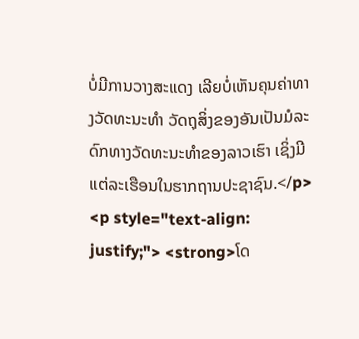ບໍ່ມີການວາງສະແດງ ເລີຍບໍ່ເຫັນຄຸນຄ່າທາງວັດທະນະທຳ ວັດຖຸສິ່ງຂອງອັນເປັນມໍລະດົກທາງວັດທະນະທຳຂອງລາວເຮົາ ເຊິ່ງມີແຕ່ລະເຮືອນໃນຮາກຖານປະຊາຊົນ.</p> <p style="text-align: justify;"> <strong>ໂດ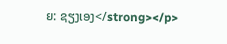ຍ: ຊຽງເອງ</strong></p>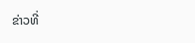ຂ່າວທີ່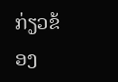ກ່ຽວຂ້ອງ